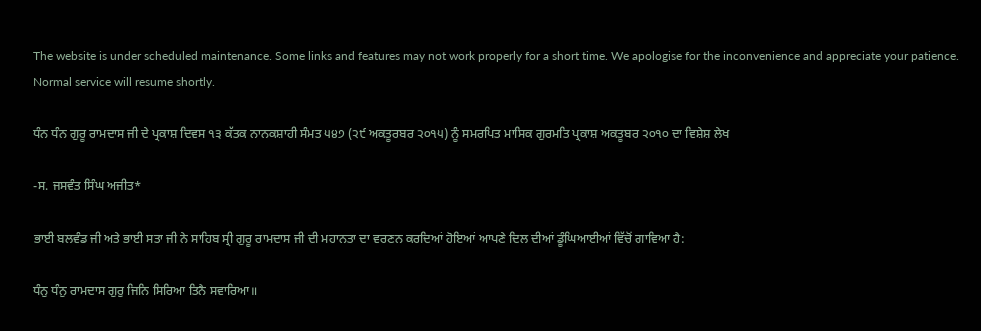The website is under scheduled maintenance. Some links and features may not work properly for a short time. We apologise for the inconvenience and appreciate your patience. Normal service will resume shortly.

ਧੰਨ ਧੰਨ ਗੁਰੂ ਰਾਮਦਾਸ ਜੀ ਦੇ ਪ੍ਰਕਾਸ਼ ਦਿਵਸ ੧੩ ਕੱਤਕ ਨਾਨਕਸ਼ਾਹੀ ਸੰਮਤ ੫੪੭ (੨੯ ਅਕਤੂਰਬਰ ੨੦੧੫) ਨੂੰ ਸਮਰਪਿਤ ਮਾਸਿਕ ਗੁਰਮਤਿ ਪ੍ਰਕਾਸ਼ ਅਕਤੂਬਰ ੨੦੧੦ ਦਾ ਵਿਸ਼ੇਸ਼ ਲੇਖ

-ਸ. ਜਸਵੰਤ ਸਿੰਘ ਅਜੀਤ*

ਭਾਈ ਬਲਵੰਡ ਜੀ ਅਤੇ ਭਾਈ ਸਤਾ ਜੀ ਨੇ ਸਾਹਿਬ ਸ੍ਰੀ ਗੁਰੂ ਰਾਮਦਾਸ ਜੀ ਦੀ ਮਹਾਨਤਾ ਦਾ ਵਰਣਨ ਕਰਦਿਆਂ ਹੋਇਆਂ ਆਪਣੇ ਦਿਲ ਦੀਆਂ ਡੂੰਘਿਆਈਆਂ ਵਿੱਚੋਂ ਗਾਵਿਆ ਹੈ:

ਧੰਨੁ ਧੰਨੁ ਰਾਮਦਾਸ ਗੁਰੁ ਜਿਨਿ ਸਿਰਿਆ ਤਿਨੈ ਸਵਾਰਿਆ॥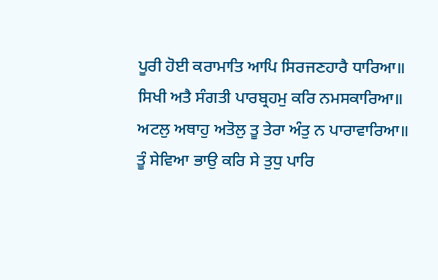ਪੂਰੀ ਹੋਈ ਕਰਾਮਾਤਿ ਆਪਿ ਸਿਰਜਣਹਾਰੈ ਧਾਰਿਆ॥
ਸਿਖੀ ਅਤੈ ਸੰਗਤੀ ਪਾਰਬ੍ਰਹਮੁ ਕਰਿ ਨਮਸਕਾਰਿਆ॥
ਅਟਲੁ ਅਥਾਹੁ ਅਤੋਲੁ ਤੂ ਤੇਰਾ ਅੰਤੁ ਨ ਪਾਰਾਵਾਰਿਆ॥
ਤੂੰ ਸੇਵਿਆ ਭਾਉ ਕਰਿ ਸੇ ਤੁਧੁ ਪਾਰਿ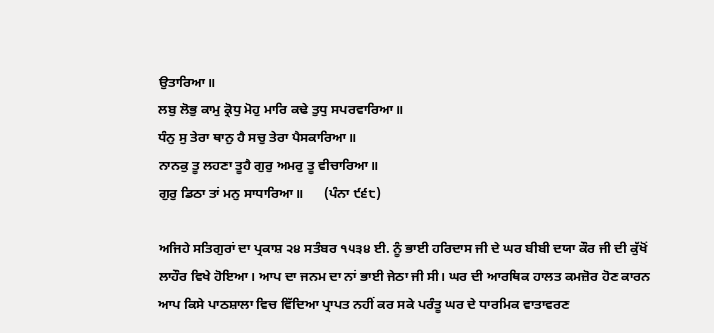ਉਤਾਰਿਆ॥
ਲਬੁ ਲੋਭੁ ਕਾਮੁ ਕ੍ਰੋਧੁ ਮੋਹੁ ਮਾਰਿ ਕਢੇ ਤੁਧੁ ਸਪਰਵਾਰਿਆ॥
ਧੰਨੁ ਸੁ ਤੇਰਾ ਥਾਨੁ ਹੈ ਸਚੁ ਤੇਰਾ ਪੈਸਕਾਰਿਆ॥
ਨਾਨਕੁ ਤੂ ਲਹਣਾ ਤੂਹੈ ਗੁਰੁ ਅਮਰੁ ਤੂ ਵੀਚਾਰਿਆ॥
ਗੁਰੁ ਡਿਠਾ ਤਾਂ ਮਨੁ ਸਾਧਾਰਿਆ॥      (ਪੰਨਾ ੯੬੮)

ਅਜਿਹੇ ਸਤਿਗੁਰਾਂ ਦਾ ਪ੍ਰਕਾਸ਼ ੨੪ ਸਤੰਬਰ ੧੫੩੪ ਈ. ਨੂੰ ਭਾਈ ਹਰਿਦਾਸ ਜੀ ਦੇ ਘਰ ਬੀਬੀ ਦਯਾ ਕੌਰ ਜੀ ਦੀ ਕੁੱਖੋਂ ਲਾਹੌਰ ਵਿਖੇ ਹੋਇਆ। ਆਪ ਦਾ ਜਨਮ ਦਾ ਨਾਂ ਭਾਈ ਜੇਠਾ ਜੀ ਸੀ। ਘਰ ਦੀ ਆਰਥਿਕ ਹਾਲਤ ਕਮਜ਼ੋਰ ਹੋਣ ਕਾਰਨ ਆਪ ਕਿਸੇ ਪਾਠਸ਼ਾਲਾ ਵਿਚ ਵਿੱਦਿਆ ਪ੍ਰਾਪਤ ਨਹੀਂ ਕਰ ਸਕੇ ਪਰੰਤੂ ਘਰ ਦੇ ਧਾਰਮਿਕ ਵਾਤਾਵਰਣ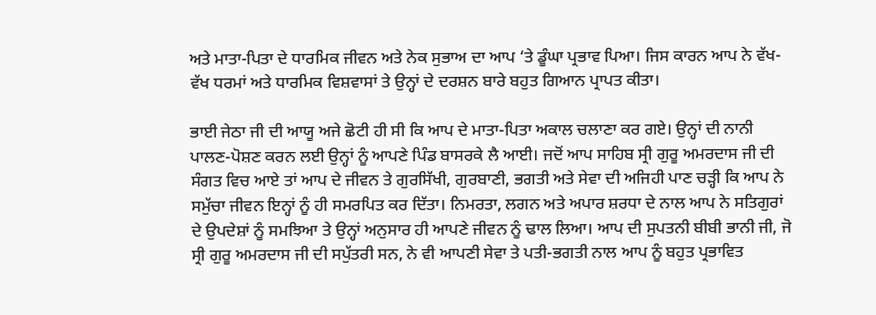ਅਤੇ ਮਾਤਾ-ਪਿਤਾ ਦੇ ਧਾਰਮਿਕ ਜੀਵਨ ਅਤੇ ਨੇਕ ਸੁਭਾਅ ਦਾ ਆਪ ‘ਤੇ ਡੂੰਘਾ ਪ੍ਰਭਾਵ ਪਿਆ। ਜਿਸ ਕਾਰਨ ਆਪ ਨੇ ਵੱਖ-ਵੱਖ ਧਰਮਾਂ ਅਤੇ ਧਾਰਮਿਕ ਵਿਸ਼ਵਾਸਾਂ ਤੇ ਉਨ੍ਹਾਂ ਦੇ ਦਰਸ਼ਨ ਬਾਰੇ ਬਹੁਤ ਗਿਆਨ ਪ੍ਰਾਪਤ ਕੀਤਾ।

ਭਾਈ ਜੇਠਾ ਜੀ ਦੀ ਆਯੂ ਅਜੇ ਛੋਟੀ ਹੀ ਸੀ ਕਿ ਆਪ ਦੇ ਮਾਤਾ-ਪਿਤਾ ਅਕਾਲ ਚਲਾਣਾ ਕਰ ਗਏ। ਉਨ੍ਹਾਂ ਦੀ ਨਾਨੀ ਪਾਲਣ-ਪੋਸ਼ਣ ਕਰਨ ਲਈ ਉਨ੍ਹਾਂ ਨੂੰ ਆਪਣੇ ਪਿੰਡ ਬਾਸਰਕੇ ਲੈ ਆਈ। ਜਦੋਂ ਆਪ ਸਾਹਿਬ ਸ੍ਰੀ ਗੁਰੂ ਅਮਰਦਾਸ ਜੀ ਦੀ ਸੰਗਤ ਵਿਚ ਆਏ ਤਾਂ ਆਪ ਦੇ ਜੀਵਨ ਤੇ ਗੁਰਸਿੱਖੀ, ਗੁਰਬਾਣੀ, ਭਗਤੀ ਅਤੇ ਸੇਵਾ ਦੀ ਅਜਿਹੀ ਪਾਣ ਚੜ੍ਹੀ ਕਿ ਆਪ ਨੇ ਸਮੁੱਚਾ ਜੀਵਨ ਇਨ੍ਹਾਂ ਨੂੰ ਹੀ ਸਮਰਪਿਤ ਕਰ ਦਿੱਤਾ। ਨਿਮਰਤਾ, ਲਗਨ ਅਤੇ ਅਪਾਰ ਸ਼ਰਧਾ ਦੇ ਨਾਲ ਆਪ ਨੇ ਸਤਿਗੁਰਾਂ ਦੇ ਉਪਦੇਸ਼ਾਂ ਨੂੰ ਸਮਝਿਆ ਤੇ ਉਨ੍ਹਾਂ ਅਨੁਸਾਰ ਹੀ ਆਪਣੇ ਜੀਵਨ ਨੂੰ ਢਾਲ ਲਿਆ। ਆਪ ਦੀ ਸੁਪਤਨੀ ਬੀਬੀ ਭਾਨੀ ਜੀ, ਜੋ ਸ੍ਰੀ ਗੁਰੂ ਅਮਰਦਾਸ ਜੀ ਦੀ ਸਪੁੱਤਰੀ ਸਨ, ਨੇ ਵੀ ਆਪਣੀ ਸੇਵਾ ਤੇ ਪਤੀ-ਭਗਤੀ ਨਾਲ ਆਪ ਨੂੰ ਬਹੁਤ ਪ੍ਰਭਾਵਿਤ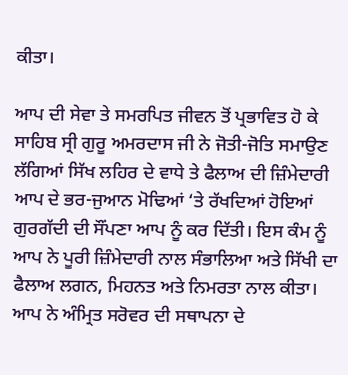ਕੀਤਾ।

ਆਪ ਦੀ ਸੇਵਾ ਤੇ ਸਮਰਪਿਤ ਜੀਵਨ ਤੋਂ ਪ੍ਰਭਾਵਿਤ ਹੋ ਕੇ ਸਾਹਿਬ ਸ੍ਰੀ ਗੁਰੂ ਅਮਰਦਾਸ ਜੀ ਨੇ ਜੋਤੀ-ਜੋਤਿ ਸਮਾਉਣ ਲੱਗਿਆਂ ਸਿੱਖ ਲਹਿਰ ਦੇ ਵਾਧੇ ਤੇ ਫੈਲਾਅ ਦੀ ਜ਼ਿੰਮੇਦਾਰੀ ਆਪ ਦੇ ਭਰ-ਜੁਆਨ ਮੋਢਿਆਂ ‘ਤੇ ਰੱਖਦਿਆਂ ਹੋਇਆਂ ਗੁਰਗੱਦੀ ਦੀ ਸੌਂਪਣਾ ਆਪ ਨੂੰ ਕਰ ਦਿੱਤੀ। ਇਸ ਕੰਮ ਨੂੰ ਆਪ ਨੇ ਪੂਰੀ ਜ਼ਿੰਮੇਦਾਰੀ ਨਾਲ ਸੰਭਾਲਿਆ ਅਤੇ ਸਿੱਖੀ ਦਾ ਫੈਲਾਅ ਲਗਨ, ਮਿਹਨਤ ਅਤੇ ਨਿਮਰਤਾ ਨਾਲ ਕੀਤਾ। ਆਪ ਨੇ ਅੰਮ੍ਰਿਤ ਸਰੋਵਰ ਦੀ ਸਥਾਪਨਾ ਦੇ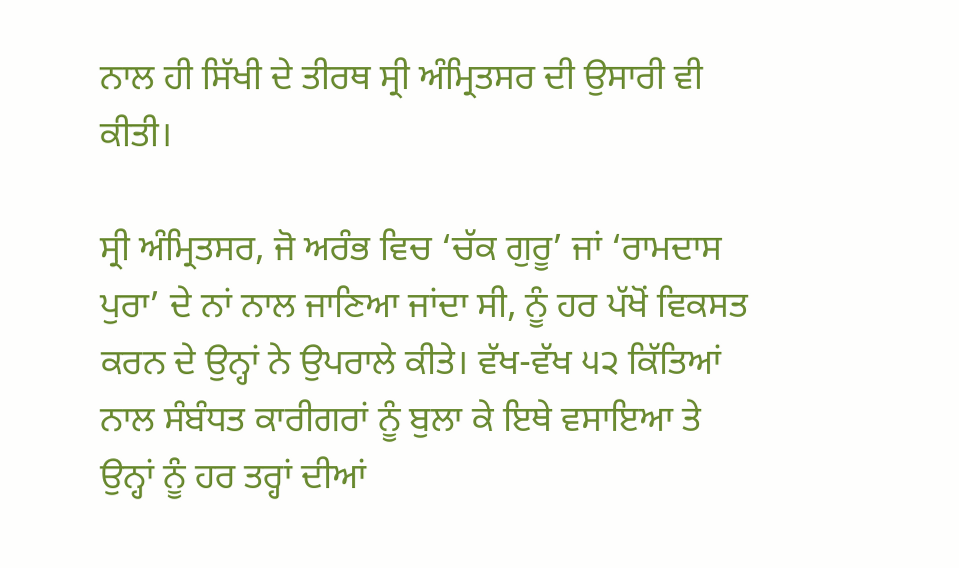ਨਾਲ ਹੀ ਸਿੱਖੀ ਦੇ ਤੀਰਥ ਸ੍ਰੀ ਅੰਮ੍ਰਿਤਸਰ ਦੀ ਉਸਾਰੀ ਵੀ ਕੀਤੀ।

ਸ੍ਰੀ ਅੰਮ੍ਰਿਤਸਰ, ਜੋ ਅਰੰਭ ਵਿਚ ‘ਚੱਕ ਗੁਰੂ’ ਜਾਂ ‘ਰਾਮਦਾਸ ਪੁਰਾ’ ਦੇ ਨਾਂ ਨਾਲ ਜਾਣਿਆ ਜਾਂਦਾ ਸੀ, ਨੂੰ ਹਰ ਪੱਖੋਂ ਵਿਕਸਤ ਕਰਨ ਦੇ ਉਨ੍ਹਾਂ ਨੇ ਉਪਰਾਲੇ ਕੀਤੇ। ਵੱਖ-ਵੱਖ ੫੨ ਕਿੱਤਿਆਂ ਨਾਲ ਸੰਬੰਧਤ ਕਾਰੀਗਰਾਂ ਨੂੰ ਬੁਲਾ ਕੇ ਇਥੇ ਵਸਾਇਆ ਤੇ ਉਨ੍ਹਾਂ ਨੂੰ ਹਰ ਤਰ੍ਹਾਂ ਦੀਆਂ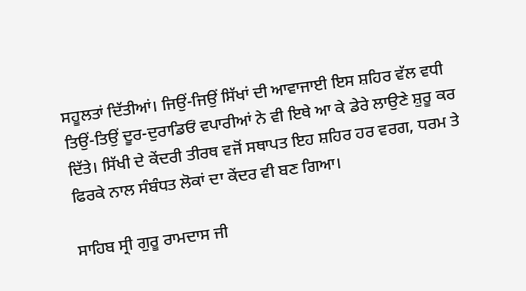ਸਹੂਲਤਾਂ ਦਿੱਤੀਆਂ। ਜਿਉਂ-ਜਿਉਂ ਸਿੱਖਾਂ ਦੀ ਆਵਾਜਾਈ ਇਸ ਸ਼ਹਿਰ ਵੱਲ ਵਧੀ ਤਿਉਂ-ਤਿਉਂ ਦੂਰ-ਦੁਰਾਡਿਓਂ ਵਪਾਰੀਆਂ ਨੇ ਵੀ ਇਥੇ ਆ ਕੇ ਡੇਰੇ ਲਾਉਣੇ ਸ਼ੁਰੂ ਕਰ ਦਿੱਤੇ। ਸਿੱਖੀ ਦੇ ਕੇਂਦਰੀ ਤੀਰਥ ਵਜੋਂ ਸਥਾਪਤ ਇਹ ਸ਼ਹਿਰ ਹਰ ਵਰਗ, ਧਰਮ ਤੇ ਫਿਰਕੇ ਨਾਲ ਸੰਬੰਧਤ ਲੋਕਾਂ ਦਾ ਕੇਂਦਰ ਵੀ ਬਣ ਗਿਆ।

ਸਾਹਿਬ ਸ੍ਰੀ ਗੁਰੂ ਰਾਮਦਾਸ ਜੀ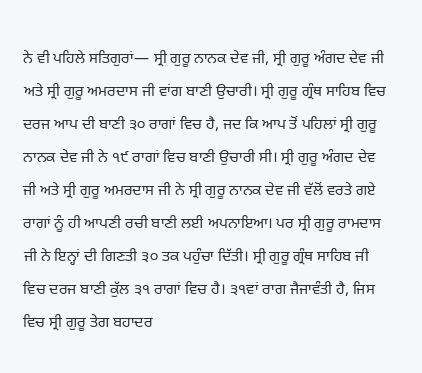ਨੇ ਵੀ ਪਹਿਲੇ ਸਤਿਗੁਰਾਂ— ਸ੍ਰੀ ਗੁਰੂ ਨਾਨਕ ਦੇਵ ਜੀ, ਸ੍ਰੀ ਗੁਰੂ ਅੰਗਦ ਦੇਵ ਜੀ ਅਤੇ ਸ੍ਰੀ ਗੁਰੂ ਅਮਰਦਾਸ ਜੀ ਵਾਂਗ ਬਾਣੀ ਉਚਾਰੀ। ਸ੍ਰੀ ਗੁਰੂ ਗ੍ਰੰਥ ਸਾਹਿਬ ਵਿਚ ਦਰਜ ਆਪ ਦੀ ਬਾਣੀ ੩੦ ਰਾਗਾਂ ਵਿਚ ਹੈ, ਜਦ ਕਿ ਆਪ ਤੋਂ ਪਹਿਲਾਂ ਸ੍ਰੀ ਗੁਰੂ ਨਾਨਕ ਦੇਵ ਜੀ ਨੇ ੧੯ ਰਾਗਾਂ ਵਿਚ ਬਾਣੀ ਉਚਾਰੀ ਸੀ। ਸ੍ਰੀ ਗੁਰੂ ਅੰਗਦ ਦੇਵ ਜੀ ਅਤੇ ਸ੍ਰੀ ਗੁਰੂ ਅਮਰਦਾਸ ਜੀ ਨੇ ਸ੍ਰੀ ਗੁਰੂ ਨਾਨਕ ਦੇਵ ਜੀ ਵੱਲੋਂ ਵਰਤੇ ਗਏ ਰਾਗਾਂ ਨੂੰ ਹੀ ਆਪਣੀ ਰਚੀ ਬਾਣੀ ਲਈ ਅਪਨਾਇਆ। ਪਰ ਸ੍ਰੀ ਗੁਰੂ ਰਾਮਦਾਸ ਜੀ ਨੇ ਇਨ੍ਹਾਂ ਦੀ ਗਿਣਤੀ ੩੦ ਤਕ ਪਹੁੰਚਾ ਦਿੱਤੀ। ਸ੍ਰੀ ਗੁਰੂ ਗ੍ਰੰਥ ਸਾਹਿਬ ਜੀ ਵਿਚ ਦਰਜ ਬਾਣੀ ਕੁੱਲ ੩੧ ਰਾਗਾਂ ਵਿਚ ਹੈ। ੩੧ਵਾਂ ਰਾਗ ਜੈਜਾਵੰਤੀ ਹੈ, ਜਿਸ ਵਿਚ ਸ੍ਰੀ ਗੁਰੂ ਤੇਗ ਬਹਾਦਰ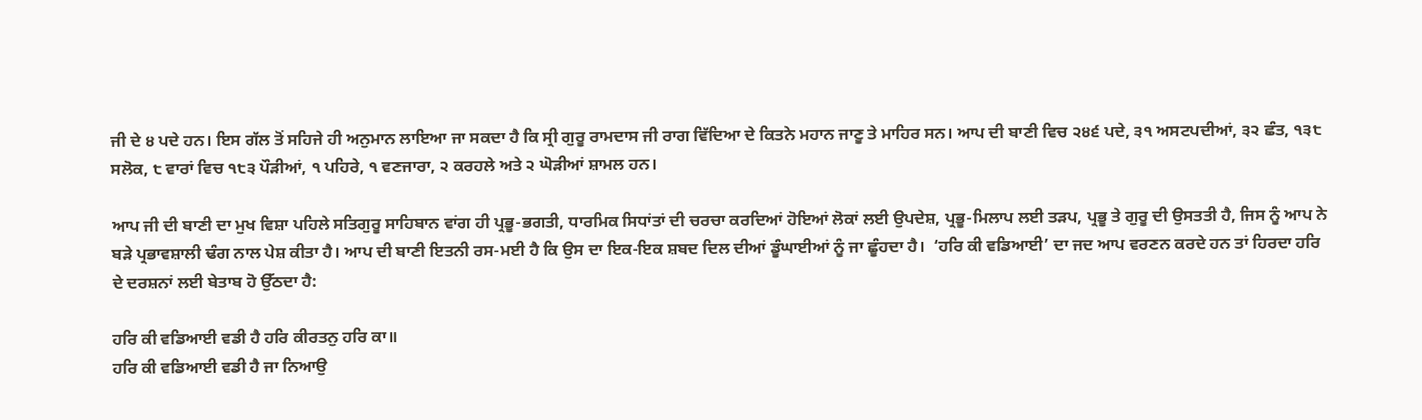ਜੀ ਦੇ ੪ ਪਦੇ ਹਨ। ਇਸ ਗੱਲ ਤੋਂ ਸਹਿਜੇ ਹੀ ਅਨੁਮਾਨ ਲਾਇਆ ਜਾ ਸਕਦਾ ਹੈ ਕਿ ਸ੍ਰੀ ਗੁਰੂ ਰਾਮਦਾਸ ਜੀ ਰਾਗ ਵਿੱਦਿਆ ਦੇ ਕਿਤਨੇ ਮਹਾਨ ਜਾਣੂ ਤੇ ਮਾਹਿਰ ਸਨ। ਆਪ ਦੀ ਬਾਣੀ ਵਿਚ ੨੪੬ ਪਦੇ, ੩੧ ਅਸਟਪਦੀਆਂ, ੩੨ ਛੰਤ, ੧੩੮ ਸਲੋਕ, ੮ ਵਾਰਾਂ ਵਿਚ ੧੮੩ ਪੌੜੀਆਂ, ੧ ਪਹਿਰੇ, ੧ ਵਣਜਾਰਾ, ੨ ਕਰਹਲੇ ਅਤੇ ੨ ਘੋੜੀਆਂ ਸ਼ਾਮਲ ਹਨ।

ਆਪ ਜੀ ਦੀ ਬਾਣੀ ਦਾ ਮੁਖ ਵਿਸ਼ਾ ਪਹਿਲੇ ਸਤਿਗੁਰੂ ਸਾਹਿਬਾਨ ਵਾਂਗ ਹੀ ਪ੍ਰਭੂ-ਭਗਤੀ, ਧਾਰਮਿਕ ਸਿਧਾਂਤਾਂ ਦੀ ਚਰਚਾ ਕਰਦਿਆਂ ਹੋਇਆਂ ਲੋਕਾਂ ਲਈ ਉਪਦੇਸ਼, ਪ੍ਰਭੂ-ਮਿਲਾਪ ਲਈ ਤੜਪ, ਪ੍ਰਭੂ ਤੇ ਗੁਰੂ ਦੀ ਉਸਤਤੀ ਹੈ, ਜਿਸ ਨੂੰ ਆਪ ਨੇ ਬੜੇ ਪ੍ਰਭਾਵਸ਼ਾਲੀ ਢੰਗ ਨਾਲ ਪੇਸ਼ ਕੀਤਾ ਹੈ। ਆਪ ਦੀ ਬਾਣੀ ਇਤਨੀ ਰਸ-ਮਈ ਹੈ ਕਿ ਉਸ ਦਾ ਇਕ-ਇਕ ਸ਼ਬਦ ਦਿਲ ਦੀਆਂ ਡੂੰਘਾਈਆਂ ਨੂੰ ਜਾ ਛੂੰਹਦਾ ਹੈ।  ‘ਹਰਿ ਕੀ ਵਡਿਆਈ’ ਦਾ ਜਦ ਆਪ ਵਰਣਨ ਕਰਦੇ ਹਨ ਤਾਂ ਹਿਰਦਾ ਹਰਿ ਦੇ ਦਰਸ਼ਨਾਂ ਲਈ ਬੇਤਾਬ ਹੋ ਉੱਠਦਾ ਹੈ:

ਹਰਿ ਕੀ ਵਡਿਆਈ ਵਡੀ ਹੈ ਹਰਿ ਕੀਰਤਨੁ ਹਰਿ ਕਾ॥
ਹਰਿ ਕੀ ਵਡਿਆਈ ਵਡੀ ਹੈ ਜਾ ਨਿਆਉ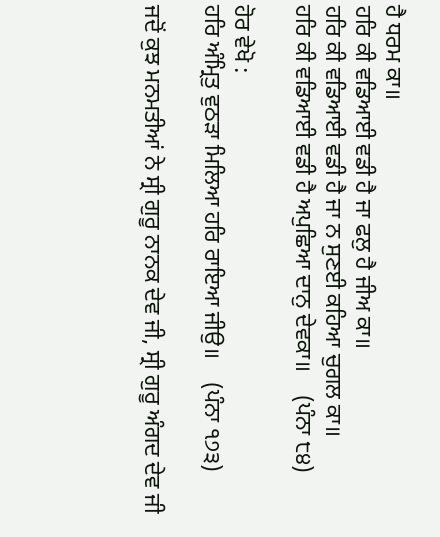ਹੈ ਧਰਮ ਕਾ॥
ਹਰਿ ਕੀ ਵਡਿਆਈ ਵਡੀ ਹੈ ਜਾ ਫਲੁ ਹੈ ਜੀਅ ਕਾ॥
ਹਰਿ ਕੀ ਵਡਿਆਈ ਵਡੀ ਹੈ ਜਾ ਨ ਸੁਣਈ ਕਹਿਆ ਚੁਗਲ ਕਾ॥
ਹਰਿ ਕੀ ਵਡਿਆਈ ਵਡੀ ਹੈ ਅਪੁਛਿਆ ਦਾਨੁ ਦੇਵਕਾ॥    (ਪੰਨਾ ੮੪)

ਹੋਰ ਵੇਖੋ :
ਹਰਿ ਅੰਮ੍ਰਿਤੁ ਵੁਠੜਾ ਮਿਲਿਆ ਹਰਿ ਰਾਇਆ ਜੀਉ॥    (ਪੰਨਾ ੧੭੩)

ਜਦੋਂ ਕੁਝ ਮਨਮਤੀਆਂ ਨੇ ਸ੍ਰੀ ਗੁਰੂ ਨਾਨਕ ਦੇਵ ਜੀ, ਸ੍ਰੀ ਗੁਰੂ ਅੰਗਦ ਦੇਵ ਜੀ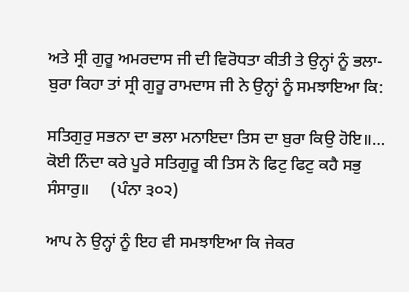ਅਤੇ ਸ੍ਰੀ ਗੁਰੂ ਅਮਰਦਾਸ ਜੀ ਦੀ ਵਿਰੋਧਤਾ ਕੀਤੀ ਤੇ ਉਨ੍ਹਾਂ ਨੂੰ ਭਲਾ-ਬੁਰਾ ਕਿਹਾ ਤਾਂ ਸ੍ਰੀ ਗੁਰੂ ਰਾਮਦਾਸ ਜੀ ਨੇ ਉਨ੍ਹਾਂ ਨੂੰ ਸਮਝਾਇਆ ਕਿ:

ਸਤਿਗੁਰੁ ਸਭਨਾ ਦਾ ਭਲਾ ਮਨਾਇਦਾ ਤਿਸ ਦਾ ਬੁਰਾ ਕਿਉ ਹੋਇ॥…
ਕੋਈ ਨਿੰਦਾ ਕਰੇ ਪੂਰੇ ਸਤਿਗੁਰੂ ਕੀ ਤਿਸ ਨੋ ਫਿਟੁ ਫਿਟੁ ਕਹੈ ਸਭੁ ਸੰਸਾਰੁ॥     (ਪੰਨਾ ੩੦੨)

ਆਪ ਨੇ ਉਨ੍ਹਾਂ ਨੂੰ ਇਹ ਵੀ ਸਮਝਾਇਆ ਕਿ ਜੇਕਰ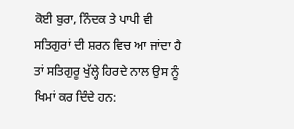ਕੋਈ ਬੁਰਾ, ਨਿੰਦਕ ਤੇ ਪਾਪੀ ਵੀ ਸਤਿਗੁਰਾਂ ਦੀ ਸ਼ਰਨ ਵਿਚ ਆ ਜਾਂਦਾ ਹੈ ਤਾਂ ਸਤਿਗੁਰੂ ਖੁੱਲ੍ਹੇ ਹਿਰਦੇ ਨਾਲ ਉਸ ਨੂੰ ਖਿਮਾਂ ਕਰ ਦਿੰਦੇ ਹਨ: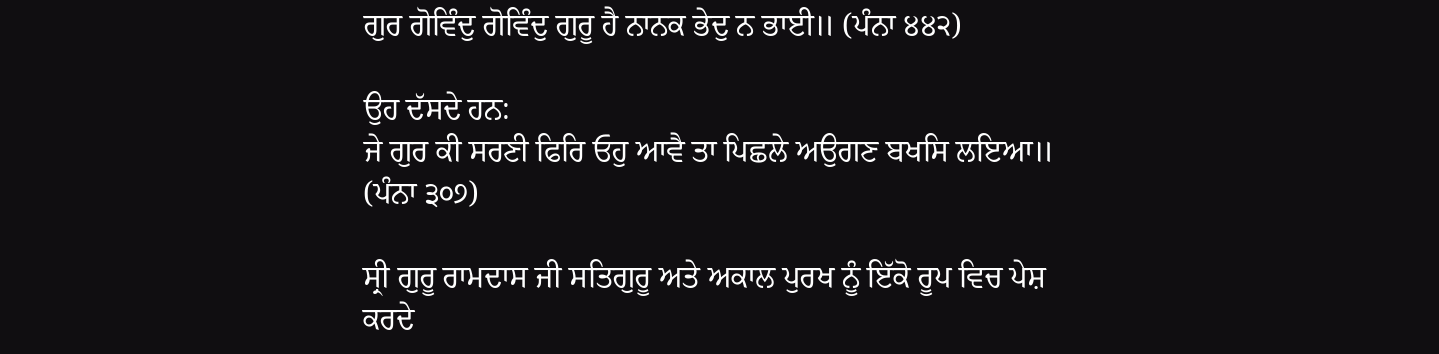ਗੁਰ ਗੋਵਿੰਦੁ ਗੋਵਿੰਦੁ ਗੁਰੂ ਹੈ ਨਾਨਕ ਭੇਦੁ ਨ ਭਾਈ॥ (ਪੰਨਾ ੪੪੨)

ਉਹ ਦੱਸਦੇ ਹਨ:
ਜੇ ਗੁਰ ਕੀ ਸਰਣੀ ਫਿਰਿ ਓਹੁ ਆਵੈ ਤਾ ਪਿਛਲੇ ਅਉਗਣ ਬਖਸਿ ਲਇਆ॥    (ਪੰਨਾ ੩੦੭)

ਸ੍ਰੀ ਗੁਰੂ ਰਾਮਦਾਸ ਜੀ ਸਤਿਗੁਰੂ ਅਤੇ ਅਕਾਲ ਪੁਰਖ ਨੂੰ ਇੱਕੋ ਰੂਪ ਵਿਚ ਪੇਸ਼ ਕਰਦੇ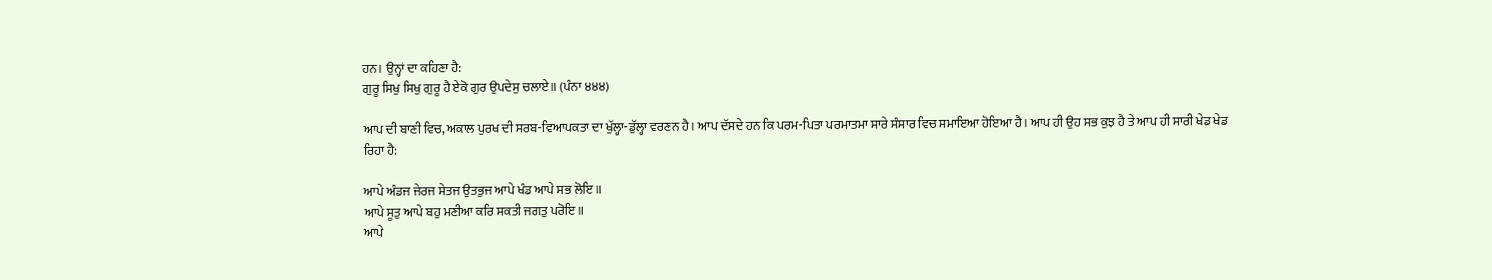ਹਨ। ਉਨ੍ਹਾਂ ਦਾ ਕਹਿਣਾ ਹੈ:
ਗੁਰੂ ਸਿਖੁ ਸਿਖੁ ਗੁਰੂ ਹੈ ਏਕੋ ਗੁਰ ਉਪਦੇਸੁ ਚਲਾਏ॥ (ਪੰਨਾ ੪੪੪)

ਆਪ ਦੀ ਬਾਣੀ ਵਿਚ, ਅਕਾਲ ਪੁਰਖ ਦੀ ਸਰਬ-ਵਿਆਪਕਤਾ ਦਾ ਖੁੱਲ੍ਹਾ-ਡੁੱਲ੍ਹਾ ਵਰਣਨ ਹੈ। ਆਪ ਦੱਸਦੇ ਹਨ ਕਿ ਪਰਮ-ਪਿਤਾ ਪਰਮਾਤਮਾ ਸਾਰੇ ਸੰਸਾਰ ਵਿਚ ਸਮਾਇਆ ਹੋਇਆ ਹੈ। ਆਪ ਹੀ ਉਹ ਸਭ ਕੁਝ ਹੈ ਤੇ ਆਪ ਹੀ ਸਾਰੀ ਖੇਡ ਖੇਡ ਰਿਹਾ ਹੈ:

ਆਪੇ ਅੰਡਜ ਜੇਰਜ ਸੇਤਜ ਉਤਭੁਜ ਆਪੇ ਖੰਡ ਆਪੇ ਸਭ ਲੋਇ॥
ਆਪੇ ਸੂਤੁ ਆਪੇ ਬਹੁ ਮਣੀਆ ਕਰਿ ਸਕਤੀ ਜਗਤੁ ਪਰੋਇ॥
ਆਪੇ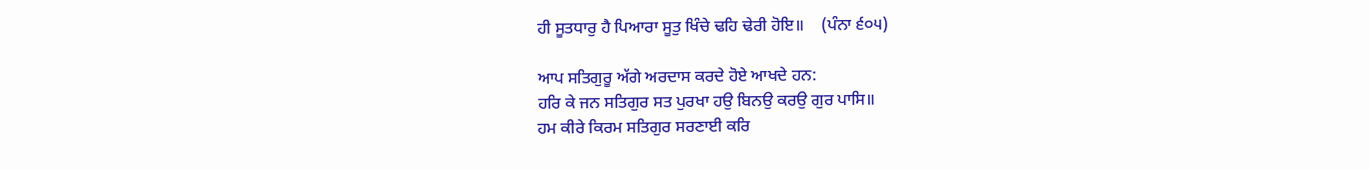ਹੀ ਸੂਤਧਾਰੁ ਹੈ ਪਿਆਰਾ ਸੂਤੁ ਖਿੰਚੇ ਢਹਿ ਢੇਰੀ ਹੋਇ॥    (ਪੰਨਾ ੬੦੫)

ਆਪ ਸਤਿਗੁਰੂ ਅੱਗੇ ਅਰਦਾਸ ਕਰਦੇ ਹੋਏ ਆਖਦੇ ਹਨ:
ਹਰਿ ਕੇ ਜਨ ਸਤਿਗੁਰ ਸਤ ਪੁਰਖਾ ਹਉ ਬਿਨਉ ਕਰਉ ਗੁਰ ਪਾਸਿ॥
ਹਮ ਕੀਰੇ ਕਿਰਮ ਸਤਿਗੁਰ ਸਰਣਾਈ ਕਰਿ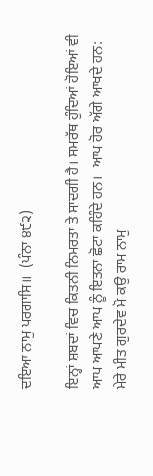ਦਇਆ ਨਾਮੁ ਪਰਗਾਸਿ॥  (ਪੰਨਾ ੪੯੨)

ਇਨ੍ਹਾਂ ਸ਼ਬਦਾਂ ਵਿਚ ਕਿਤਨੀ ਨਿਮਰਤਾ ਤੇ ਸਾਦਗੀ ਹੈ। ਸਮਰੱਥ ਹੁੰਦਿਆਂ ਹੋਇਆਂ ਵੀ ਆਪ ਆਪਣੇ ਆਪ ਨੂੰ ਇਤਨਾ ਛੋਟਾ ਕਹਿੰਦੇ ਹਨ।  ਆਪ ਹੋਰ ਅੱਗੇ ਆਖਦੇ ਹਨ:
ਮੇਰੇ ਮੀਤ ਗੁਰਦੇਵ ਮੋ ਕਉ ਰਾਮ ਨਾਮੁ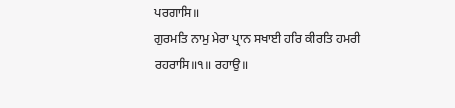ਪਰਗਾਸਿ॥
ਗੁਰਮਤਿ ਨਾਮੁ ਮੇਰਾ ਪ੍ਰਾਨ ਸਖਾਈ ਹਰਿ ਕੀਰਤਿ ਹਮਰੀ ਰਹਰਾਸਿ॥੧॥ ਰਹਾਉ॥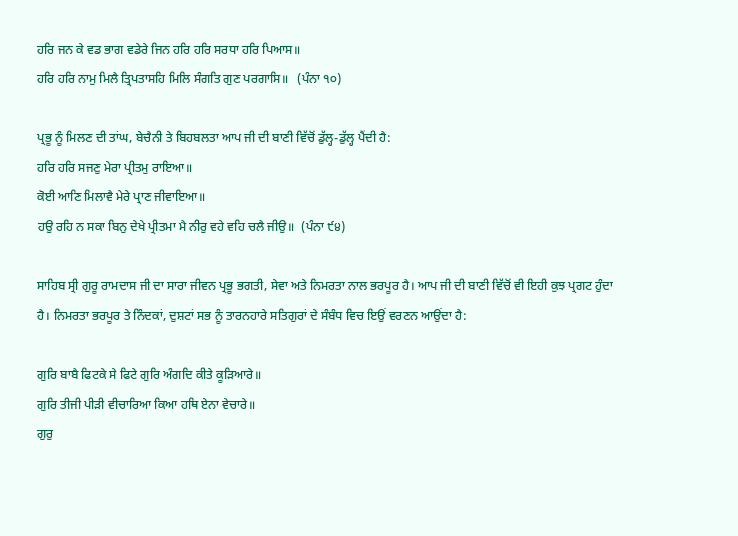ਹਰਿ ਜਨ ਕੇ ਵਡ ਭਾਗ ਵਡੇਰੇ ਜਿਨ ਹਰਿ ਹਰਿ ਸਰਧਾ ਹਰਿ ਪਿਆਸ॥
ਹਰਿ ਹਰਿ ਨਾਮੁ ਮਿਲੈ ਤ੍ਰਿਪਤਾਸਹਿ ਮਿਲਿ ਸੰਗਤਿ ਗੁਣ ਪਰਗਾਸਿ॥   (ਪੰਨਾ ੧੦)

ਪ੍ਰਭੂ ਨੂੰ ਮਿਲਣ ਦੀ ਤਾਂਘ, ਬੇਚੈਨੀ ਤੇ ਬਿਹਬਲਤਾ ਆਪ ਜੀ ਦੀ ਬਾਣੀ ਵਿੱਚੋਂ ਡੁੱਲ੍ਹ-ਡੁੱਲ੍ਹ ਪੈਂਦੀ ਹੈ:
ਹਰਿ ਹਰਿ ਸਜਣੁ ਮੇਰਾ ਪ੍ਰੀਤਮੁ ਰਾਇਆ॥
ਕੋਈ ਆਣਿ ਮਿਲਾਵੈ ਮੇਰੇ ਪ੍ਰਾਣ ਜੀਵਾਇਆ॥
ਹਉ ਰਹਿ ਨ ਸਕਾ ਬਿਨੁ ਦੇਖੇ ਪ੍ਰੀਤਮਾ ਮੈ ਨੀਰੁ ਵਹੇ ਵਹਿ ਚਲੈ ਜੀਉ॥  (ਪੰਨਾ ੯੪)

ਸਾਹਿਬ ਸ੍ਰੀ ਗੁਰੂ ਰਾਮਦਾਸ ਜੀ ਦਾ ਸਾਰਾ ਜੀਵਨ ਪ੍ਰਭੂ ਭਗਤੀ, ਸੇਵਾ ਅਤੇ ਨਿਮਰਤਾ ਨਾਲ ਭਰਪੂਰ ਹੈ। ਆਪ ਜੀ ਦੀ ਬਾਣੀ ਵਿੱਚੋਂ ਵੀ ਇਹੀ ਕੁਝ ਪ੍ਰਗਟ ਹੁੰਦਾ ਹੈ। ਨਿਮਰਤਾ ਭਰਪੂਰ ਤੇ ਨਿੰਦਕਾਂ, ਦੁਸ਼ਟਾਂ ਸਭ ਨੂੰ ਤਾਰਨਹਾਰੇ ਸਤਿਗੁਰਾਂ ਦੇ ਸੰਬੰਧ ਵਿਚ ਇਉਂ ਵਰਣਨ ਆਉਂਦਾ ਹੈ:

ਗੁਰਿ ਬਾਬੈ ਫਿਟਕੇ ਸੇ ਫਿਟੇ ਗੁਰਿ ਅੰਗਦਿ ਕੀਤੇ ਕੂੜਿਆਰੇ॥
ਗੁਰਿ ਤੀਜੀ ਪੀੜੀ ਵੀਚਾਰਿਆ ਕਿਆ ਹਥਿ ਏਨਾ ਵੇਚਾਰੇ॥
ਗੁਰੁ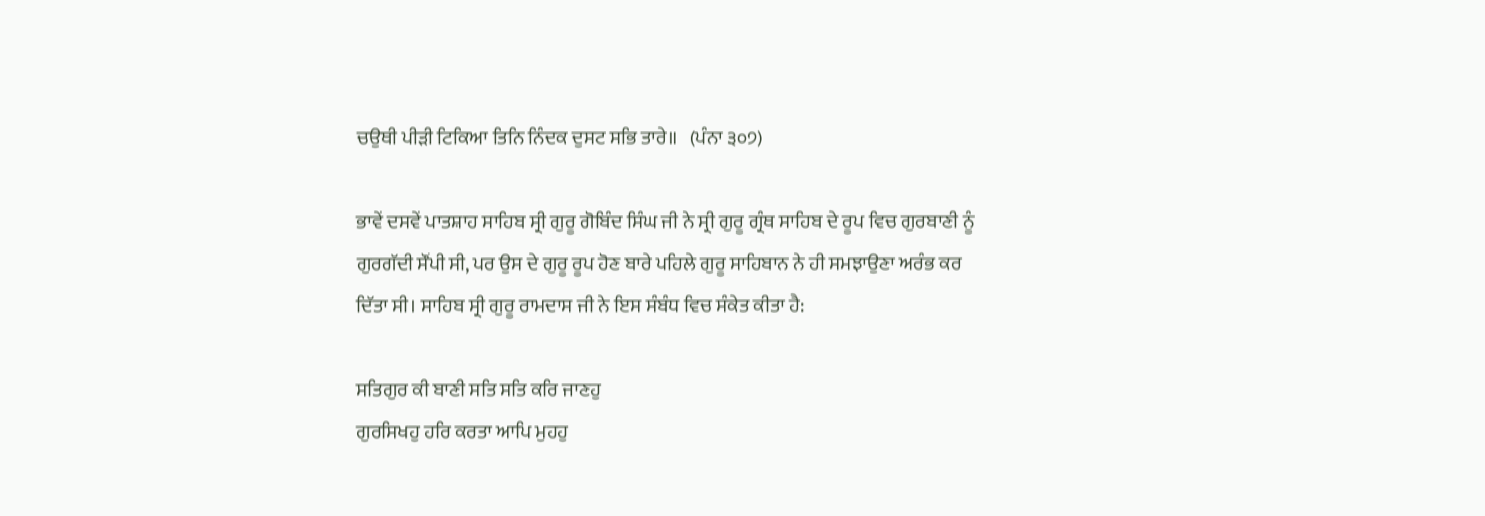ਚਉਥੀ ਪੀੜੀ ਟਿਕਿਆ ਤਿਨਿ ਨਿੰਦਕ ਦੁਸਟ ਸਭਿ ਤਾਰੇ॥   (ਪੰਨਾ ੩੦੭)

ਭਾਵੇਂ ਦਸਵੇਂ ਪਾਤਸ਼ਾਹ ਸਾਹਿਬ ਸ੍ਰੀ ਗੁਰੂ ਗੋਬਿੰਦ ਸਿੰਘ ਜੀ ਨੇ ਸ੍ਰੀ ਗੁਰੂ ਗ੍ਰੰਥ ਸਾਹਿਬ ਦੇ ਰੂਪ ਵਿਚ ਗੁਰਬਾਣੀ ਨੂੰ ਗੁਰਗੱਦੀ ਸੌਂਪੀ ਸੀ, ਪਰ ਉਸ ਦੇ ਗੁਰੂ ਰੂਪ ਹੋਣ ਬਾਰੇ ਪਹਿਲੇ ਗੁਰੂ ਸਾਹਿਬਾਨ ਨੇ ਹੀ ਸਮਝਾਉਣਾ ਅਰੰਭ ਕਰ ਦਿੱਤਾ ਸੀ। ਸਾਹਿਬ ਸ੍ਰੀ ਗੁਰੂ ਰਾਮਦਾਸ ਜੀ ਨੇ ਇਸ ਸੰਬੰਧ ਵਿਚ ਸੰਕੇਤ ਕੀਤਾ ਹੈ:

ਸਤਿਗੁਰ ਕੀ ਬਾਣੀ ਸਤਿ ਸਤਿ ਕਰਿ ਜਾਣਹੁ
ਗੁਰਸਿਖਹੁ ਹਰਿ ਕਰਤਾ ਆਪਿ ਮੁਹਹੁ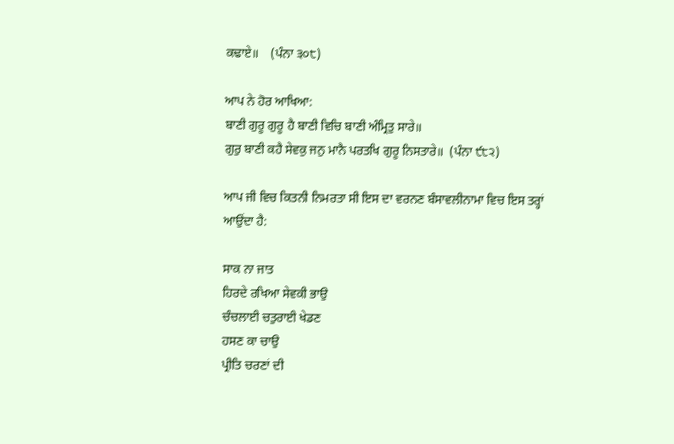ਕਢਾਏ॥    (ਪੰਨਾ ੩੦੮)

ਆਪ ਨੇ ਹੋਰ ਆਖਿਆ:
ਬਾਣੀ ਗੁਰੂ ਗੁਰੂ ਹੈ ਬਾਣੀ ਵਿਚਿ ਬਾਣੀ ਅੰਮ੍ਰਿਤੁ ਸਾਰੇ॥
ਗੁਰੁ ਬਾਣੀ ਕਹੈ ਸੇਵਕੁ ਜਨੁ ਮਾਨੈ ਪਰਤਖਿ ਗੁਰੂ ਨਿਸਤਾਰੇ॥  (ਪੰਨਾ ੯੮੨)

ਆਪ ਜੀ ਵਿਚ ਕਿਤਨੀ ਨਿਮਰਤਾ ਸੀ ਇਸ ਦਾ ਵਰਨਣ ਬੰਸਾਵਲੀਨਾਮਾ ਵਿਚ ਇਸ ਤਰ੍ਹਾਂ ਆਉਂਦਾ ਹੈ:

ਸਾਕ ਨਾ ਜਾਤ
ਹਿਰਦੇ ਰਖਿਆ ਸੇਵਕੀ ਭਾਉ
ਚੰਚਲਾਈ ਚਤੁਰਾਈ ਖੇਡਣ
ਹਸਣ ਕਾ ਚਾਉ
ਪ੍ਰੀਤਿ ਚਰਣਾਂ ਦੀ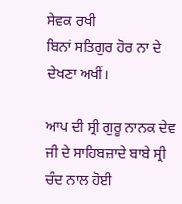ਸੇਵਕ ਰਖੀ
ਬਿਨਾਂ ਸਤਿਗੁਰ ਹੋਰ ਨਾ ਦੇ ਦੇਖਣਾ ਅਖੀਂ।

ਆਪ ਦੀ ਸ੍ਰੀ ਗੁਰੂ ਨਾਨਕ ਦੇਵ ਜੀ ਦੇ ਸਾਹਿਬਜ਼ਾਦੇ ਬਾਬੇ ਸ੍ਰੀ ਚੰਦ ਨਾਲ ਹੋਈ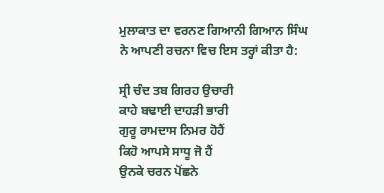ਮੁਲਾਕਾਤ ਦਾ ਵਰਨਣ ਗਿਆਨੀ ਗਿਆਨ ਸਿੰਘ ਨੇ ਆਪਣੀ ਰਚਨਾ ਵਿਚ ਇਸ ਤਰ੍ਹਾਂ ਕੀਤਾ ਹੈ:

ਸ੍ਰੀ ਚੰਦ ਤਬ ਗਿਰਹ ਉਚਾਰੀ
ਕਾਹੇ ਬਢਾਈ ਦਾਹੜੀ ਭਾਰੀ
ਗੁਰੂ ਰਾਮਦਾਸ ਨਿਮਰ ਹੋਹੈਂ
ਕਿਹੋ ਆਪਸੇ ਸਾਧੂ ਜੋ ਹੈਂ
ਉਨਕੇ ਚਰਨ ਪੋਂਛਨੇ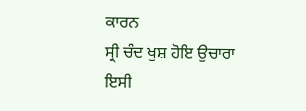ਕਾਰਨ
ਸ੍ਰੀ ਚੰਦ ਖੁਸ਼ ਹੋਇ ਉਚਾਰਾ
ਇਸੀ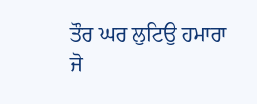ਤੌਰ ਘਰ ਲੁਟਿਉ ਹਮਾਰਾ
ਜੋ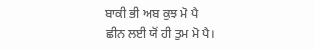ਬਾਕੀ ਭੀ ਅਬ ਕੁਝ ਮੋ ਪੈ
ਛੀਨ ਲਈ ਯੋਂ ਹੀ ਤੁਮ ਮੋ ਪੈ।